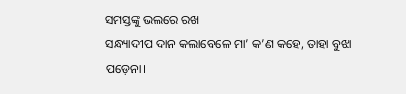ସମସ୍ତଙ୍କୁ ଭଲରେ ରଖ
ସନ୍ଧ୍ୟାଦୀପ ଦାନ କଲାବେଳେ ମା’ କ’ଣ କହେ, ତାହା ବୁଝା ପଡ଼େନା।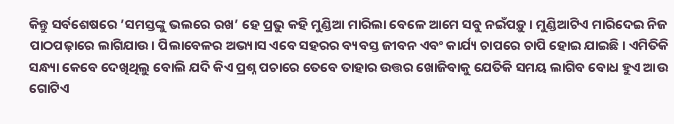କିନ୍ତୁ ସର୍ବଶେଷରେ ’ସମସ୍ତଙ୍କୁ ଭଲରେ ରଖ’ ହେ ପ୍ରଭୁ କହି ମୁଣ୍ଡିଆ ମାରିଲା ବେଳେ ଆମେ ସବୁ ନଇଁପଡ଼ୁ। ମୁଣ୍ଡିଆଟିଏ ମାରିଦେଇ ନିଜ ପାଠପଢ଼ାରେ ଲାଗିଯାଉ। ପିଲାବେଳର ଅଭ୍ୟାସ ଏବେ ସହରର ବ୍ୟବସ୍ତ ଜୀବନ ଏବଂ କାର୍ଯ୍ୟ ଚାପରେ ଚାପି ହୋଇ ଯାଇଛି। ଏମିତିକି ସନ୍ଧ୍ୟା କେବେ ଦେଖିଥିଲୁ ବୋଲି ଯଦି କିଏ ପ୍ରଶ୍ନ ପଚାରେ ତେବେ ତାହାର ଉତ୍ତର ଖୋଜିବାକୁ ଯେତିକି ସମୟ ଲାଗିବ ବୋଧ ହୁଏ ଆଉ ଗୋଟିଏ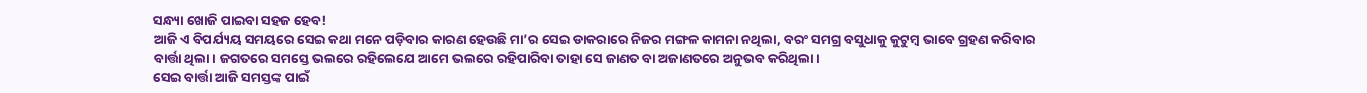ସନ୍ଧ୍ୟା ଖୋଜି ପାଇବା ସହଜ ହେବ!
ଆଜି ଏ ବିପର୍ଯ୍ୟୟ ସମୟରେ ସେଇ କଥା ମନେ ପଡ଼ିବାର କାରଣ ହେଉଛି ମା’ର ସେଇ ଡାକରାରେ ନିଜର ମଙ୍ଗଳ କାମନା ନଥିଲା, ବରଂ ସମଗ୍ର ବସୁଧାକୁ କୁଟୁମ୍ବ ଭାବେ ଗ୍ରହଣ କରିବାର ବାର୍ତ୍ତା ଥିଲା। ଜଗତରେ ସମସ୍ତେ ଭଲରେ ରହିଲେଯେ ଆମେ ଭଲରେ ରହିପାରିବା ତାହା ସେ ଜାଣତ ବା ଅଜାଣତରେ ଅନୁଭବ କରିଥିଲା।
ସେଇ ବାର୍ତ୍ତା ଆଜି ସମସ୍ତଙ୍କ ପାଇଁ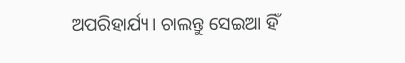ଅପରିହାର୍ଯ୍ୟ। ଚାଲନ୍ତୁ ସେଇଆ ହିଁ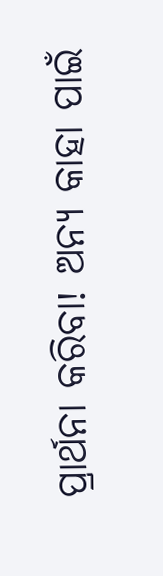ପ୍ରାର୍ଥନା କରିବା! ଅନ୍ୟ କାହା ପାଇଁ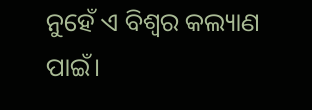ନୁହେଁ ଏ ବିଶ୍ଵର କଲ୍ୟାଣ ପାଇଁ।